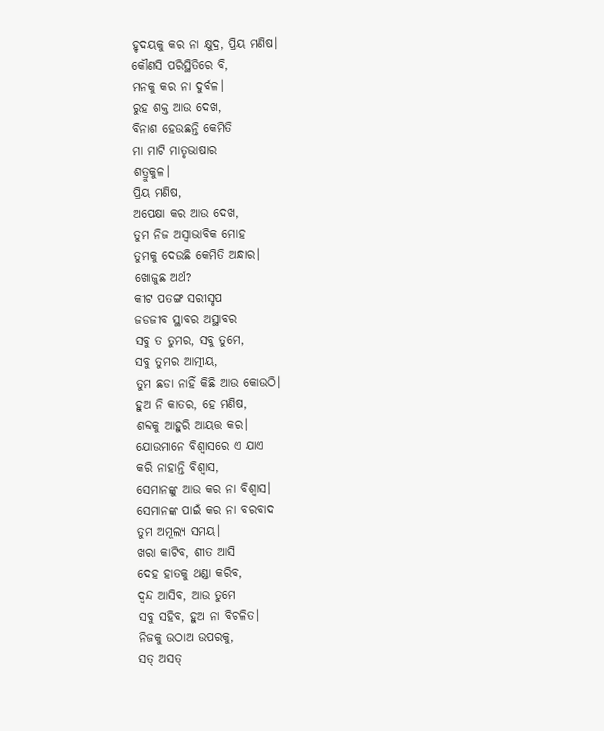ହୃଦୟକୁ କର ନା କ୍ଷୁଦ୍ର, ପ୍ରିୟ ମଣିଷ।
କୌଣସି ପରିସ୍ଥିତିରେ ବି,
ମନକୁ କର ନା ଦୁର୍ବଳ।
ରୁହ ଶକ୍ତ ଆଉ ଦେଖ,
ବିନାଶ ହେଉଛନ୍ତି କେମିତି
ମା ମାଟି ମାତୃଭାଷାର
ଶତ୍ରୁକୁଳ।
ପ୍ରିୟ ମଣିଷ,
ଅପେକ୍ଷା କର ଆଉ ଦେଖ,
ତୁମ ନିଜ ଅସ୍ଵାଭାବିକ ମୋହ
ତୁମକୁ ଦେଉଛି କେମିତି ଅନ୍ଧାର।
ଖୋଜୁଛ ଅର୍ଥ?
କୀଟ ପତଙ୍ଗ ସରୀସୃପ
ଜଡଜୀବ ସ୍ଥାବର ଅସ୍ଥାବର
ସବୁ ତ ତୁମର, ସବୁ ତୁମେ,
ସବୁ ତୁମର ଆତ୍ମୀୟ,
ତୁମ ଛଡା ନାହିଁ କିଛି ଆଉ କୋଉଠି।
ହୁଅ ନି କାତର, ହେ ମଣିଷ,
ଶବ୍ଦକୁ ଆହୁରି ଆୟତ୍ତ କର।
ଯୋଉମାନେ ବିଶ୍ୱାସରେ ଏ ଯାଏ
କରି ନାହାନ୍ତି ବିଶ୍ୱାସ,
ସେମାନଙ୍କୁ ଆଉ କର ନା ବିଶ୍ୱାସ।
ସେମାନଙ୍କ ପାଇଁ କର ନା ବରବାଦ
ତୁମ ଅମୂଲ୍ଯ ସମୟ।
ଖରା କାଟିବ, ଶୀତ ଆସି
ଦେହ ହାତକୁ ଥଣ୍ଡା କରିବ,
ଦ୍ୱନ୍ଦ ଆସିବ, ଆଉ ତୁମେ
ସବୁ ସହିବ, ହୁଅ ନା ବିଚଳିତ।
ନିଜକୁ ଉଠାଅ ଉପରକୁ,
ସତ୍ ଅସତ୍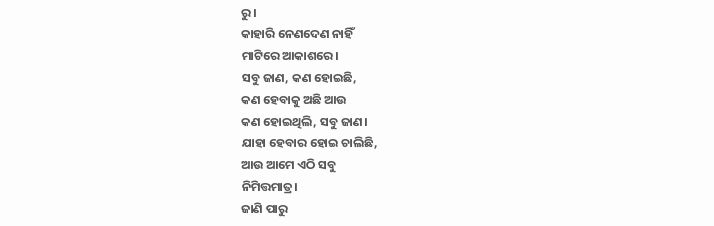ରୁ।
କାହାରି ନେଣଦେଣ ନାହିଁ
ମାଟିରେ ଆକାଶରେ।
ସବୁ ଜାଣ, କଣ ହୋଇଛି,
କଣ ହେବାକୁ ଅଛି ଆଉ
କଣ ହୋଇଥିଲି, ସବୁ ଜାଣ।
ଯାହା ହେବାର ହୋଇ ଚାଲିଛି,
ଆଉ ଆମେ ଏଠି ସବୁ
ନିମିତ୍ତମାତ୍ର।
ଜାଣି ପାରୁ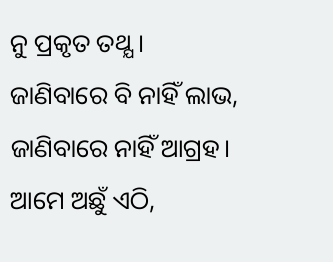ନୁ ପ୍ରକୃତ ତଥ୍ଯ ।
ଜାଣିବାରେ ବି ନାହିଁ ଲାଭ,
ଜାଣିବାରେ ନାହିଁ ଆଗ୍ରହ।
ଆମେ ଅଛୁଁ ଏଠି,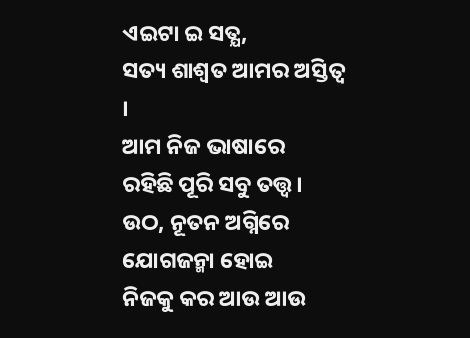ଏଇଟା ଇ ସତ୍ଯ,
ସତ୍ୟ ଶାଶ୍ୱତ ଆମର ଅସ୍ତିତ୍ବ ।
ଆମ ନିଜ ଭାଷାରେ
ରହିଛି ପୂରି ସବୁ ତତ୍ତ୍ୱ।
ଉଠ, ନୂତନ ଅଗ୍ନିରେ
ଯୋଗଜନ୍ମା ହୋଇ
ନିଜକୁ କର ଆଉ ଆଉ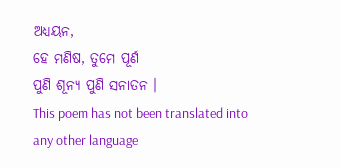ଅଧ୍ୟୟନ,
ହେ ମଣିଷ, ତୁମେ ପୂର୍ଣ
ପୁଣି ଶୂନ୍ଯ ପୁଣି ସନାତନ ।
This poem has not been translated into any other language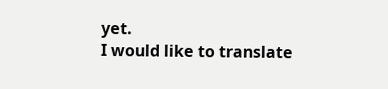yet.
I would like to translate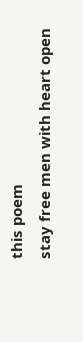this poem
stay free men with heart open